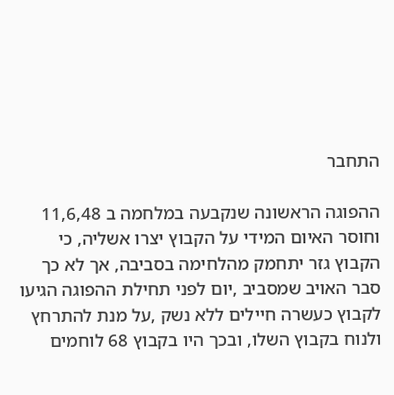התחבר

ההפוגה הראשונה שנקבעה במלחמה ב 11,6,48 וחוסר האיום המידי על הקבוץ יצרו אשליה, כי הקבוץ גזר יתחמק מהלחימה בסביבה, אך לא כך סבר האויב שמסביב ,יום לפני תחילת ההפוגה הגיעו לקבוץ כעשרה חיילים ללא נשק ,על מנת להתרחץ ולנוח בקבוץ השלו, ובכך היו בקבוץ 68 לוחמים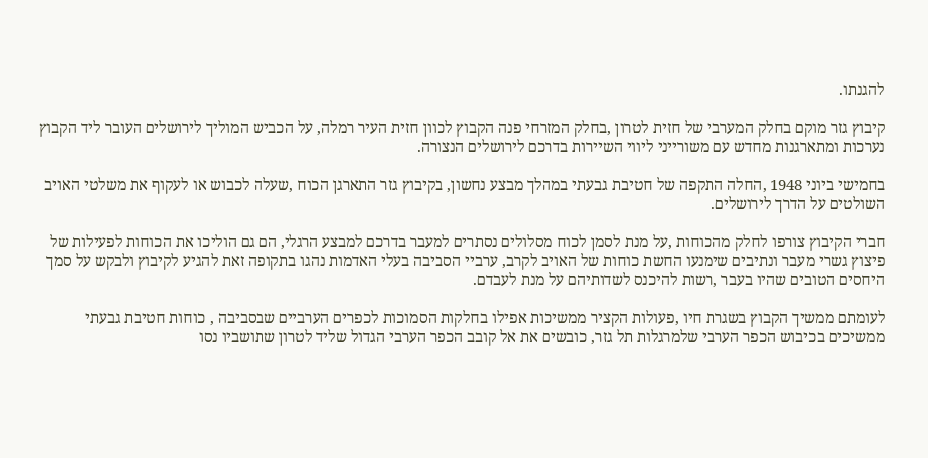להגנתו.

קיבוץ גזר מוקם בחלק המערבי של חזית לטרון ,בחלק המזרחי פנה הקבוץ לכוון חזית העיר רמלה, על הכביש המוליך לירושלים העובר ליד הקבוץ נערכות ומתארגנות מחדש עם משורייני ליווי השיירות בדרכם לירושלים הנצורה.

בחמישי ביוני 1948 ,החלה התקפה של חטיבת גבעתי במהלך מבצע נחשון, בקיבוץ גזר התארגן הכוח ,שעלה לכבוש או לעקוף את משלטי האויב השולטים על הדרך לירושלים.

חברי הקיבוץ צורפו לחלק מהכוחות ,על מנת לסמן לכוח מסלולים נסתרים למעבר בדרכם למבצע הרגלי, הם גם הוליכו את הכוחות לפעילות של פיצוץ גשרי מעבר ונתיבים שימנעו החשת כוחות של האויב לקרב, ערביי הסביבה בעלי האדמות נהגו בתקופה זאת להגיע לקיבוץ ולבקש על סמך היחסים הטובים שהיו בעבר ,רשות להיכנס לשדותיהם על מנת לעבדם.

לעומתם ממשיך הקבוץ בשגרת חיו ,פעולות הקציר ממשיכות אפילו בחלקות הסמוכות לכפרים הערביים שבסביבה , כוחות חטיבת גבעתי ממשיכים בכיבוש הכפר הערבי שלמרגלות תל גזר, כובשים את אל קובב הכפר הערבי הגדול שליד לטרון שתושביו נסו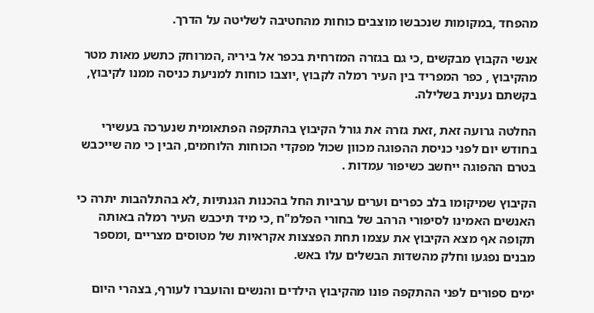מהפחד ,במקומות שנכבשו מוצבים כוחות מהחטיבה לשליטה על הדרך.

אנשי הקבוץ מבקשים ,כי גם בגזרה המזרחית בכפר אל ביריה ,המרוחק כתשע מאות מטר מהקיבוץ , כפר המפריד בין העיר רמלה לקבוץ ,יוצבו כוחות למניעת כניסה ממנו לקיבוץ, בקשתם נענית בשלילה.

החלטה גרועה זאת ,זאת גזרה את גורל הקיבוץ בהתקפה הפתאומית שנערכה בעשירי בחודש יום לפני כניסת ההפוגה מכוון שכול מפקדי הכוחות הלוחמים, הבין כי מה שייכבש בטרם ההפוגה ייחשב כשיפור עמדות .

הקיבוץ שמיקומו בלב כפרים וערים ערביות החל בהכנות הגנתיות ,לא בהתלהבות יתרה כי האנשים האמינו לסיפורי הרהב של בחורי הפלמ"ח ,כי מיד תיכבש העיר רמלה באותה תקופה אף מצא הקיבוץ את עצמו תחת הפצצות אקראיות של מטוסים מצריים ,ומספר מבנים נפגעו וחלק מהשדות הבשלים עלו באש.

ימים ספורים לפני ההתקפה פונו מהקיבוץ הילדים והנשים והועברו לעורף, בצהרי היום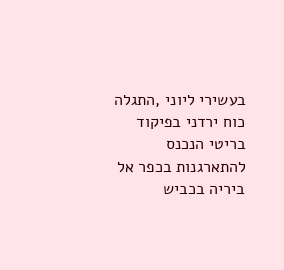בעשירי ליוני ,התגלה כוח ירדני בפיקוד בריטי הנכנס להתארגנות בכפר אל ביריה בכביש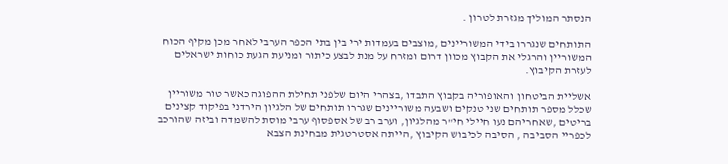הנסתר המוליך מגזרת לטרון .

התותחים שנגררו בידי המשוריינים ,מוצבים בעמדות ירי בין בתי הכפר הערבי לאחר מכן מקיף הכוח המשוריין והרגלי את הקבוץ מכוון דרום ומזרח על מנת לבצע כיתור ומניעת הגעת כוחות ישראלים לעזרת הקיבוץ.

אשליית הביטחון והאופוריה בקבוץ התבדו ,בצהרי היום שלפני תחילת ההפוגה כאשר טור משוריין שכלל מספר תותחים שני טנקים ושבעה משוריינים שגררו תותחים של הלגיון הירדני בפיקוד קצינים בריטים ,שאחריהם נעו חיילי חי"ר מהלגיון, וערב רב של אספסוף ערבי מוסת להשמדה וביזה שהורכב לכפריי הסביבה , הסיבה לכיבוש הקיבוץ ,הייתה אסטרטגית מבחינת הצבא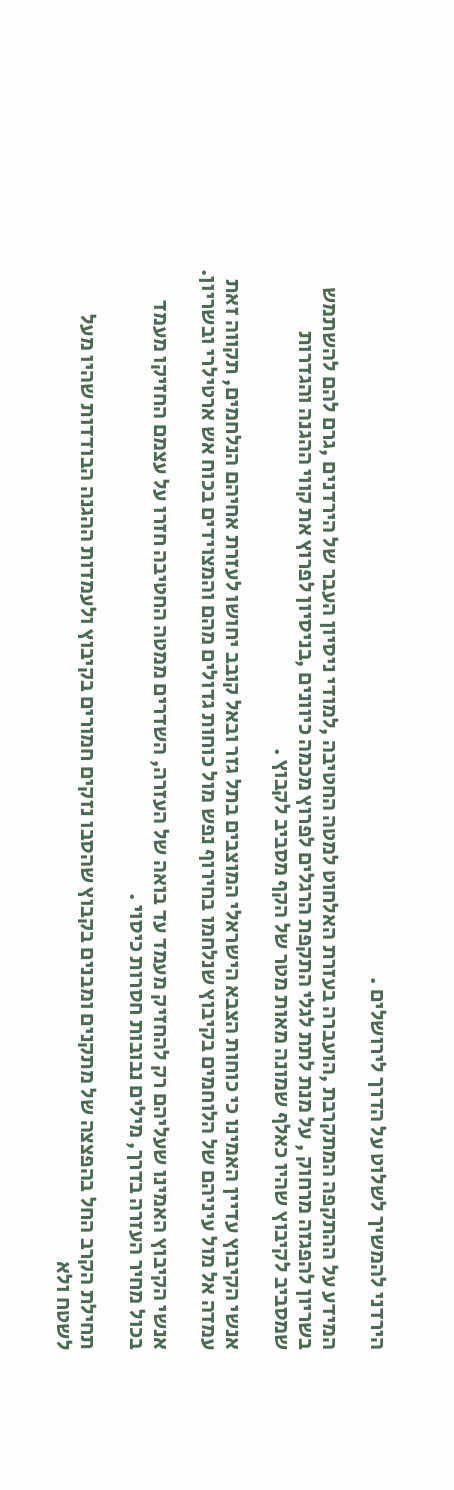הירדני להמשיך לשלוט על הדרך לירושלים .

המידע על ההתקפה המתקרבת ,הועברה בעזרת האלחוט למטה החטיבה ,למודי ניסיון העבר של הירדנים ,גרם להם להשתמש בשריון להפגזה מרחוק , על מנת לתת לגלי התקפת הרגלים לפרוץ מכמה כיוונים ,בניסיון לפרוץ את קווי ההגנה והגדרות שמסביב לקיבוץ שהיו כאלף שמונה מאות מטר של הקף מסביב לקבוץ .

אנשי הקיבוץ עדיין האמינו כי כוחות הצבא הישראלי המוצבים בתל גזר ובאל קובב יחושו לעזרת אחיהם הנלחמים, תקווה זאת עמדה אל מול עיניהם של הלוחמים בקיבוץ שנלחמו בחירוף נפש מול כוחות גדולים מהם והמצוידים בכוח אש ארטילרי ובשריון.

אנשי הקיבוץ האמינו שעליהם רק להחזיק מעמד עד בואה של העזרה, השדרים ממטה החטיבה חזרו על עצמם החזיקו מעמד בכול מחיר העזרה בדרך, מילים נבובות חסרות כיסוי .

תחילת הקרב החל בהפצצה של מתקנים ומבנים בקבוץ שהסבו נזקים חמורים בקיבוץ ולעמדות ההגנה הבודדות שהיו מעל לשטח ולא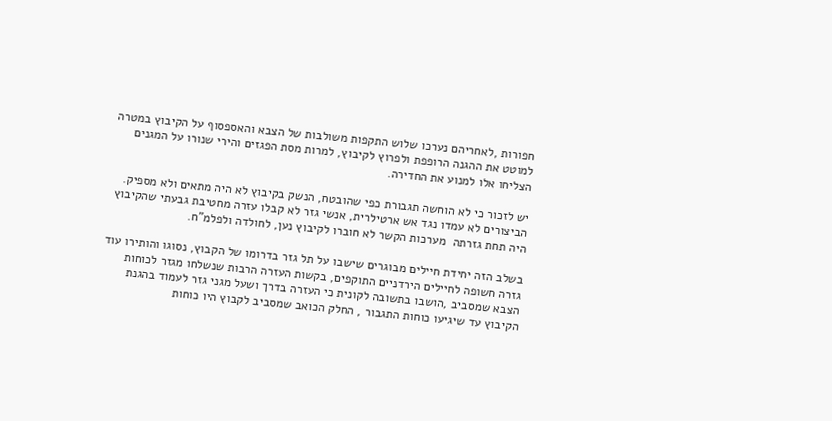חפורות ,לאחריהם נערכו שלוש התקפות משולבות של הצבא והאספסוף על הקיבוץ במטרה למוטט את ההגנה הרופפת ולפרוץ לקיבוץ, למרות מסת הפגזים והירי שנורו על המגנים הצליחו אלו למנוע את החדירה.

יש לזכור כי לא הוחשה תגבורת כפי שהובטח, הנשק בקיבוץ לא היה מתאים ולא מספיק. הביצורים לא עמדו נגד אש ארטילרית, אנשי גזר לא קבלו עזרה מחטיבת גבעתי שהקיבוץ היה תחת גזרתה  מערכות הקשר לא חוברו לקיבוץ נען, לחולדה ולפלמ"ח.

בשלב הזה יחידת חיילים מבוגרים שישבו על תל גזר בדרומו של הקבוץ, נסוגו והותירו עוד גזרה חשופה לחיילים הירדניים התוקפים, בקשות העזרה הרבות שנשלחו מגזר לכוחות הצבא שמסביב ,הושבו בתשובה לקונית כי העזרה בדרך ושעל מגני גזר לעמוד בהגנת הקיבוץ עד שיגיעו כוחות התגבור , החלק הכואב שמסביב לקבוץ היו כוחות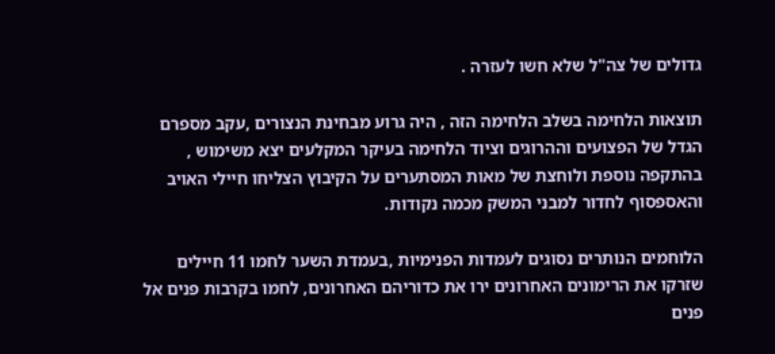גדולים של צה"ל שלא חשו לעזרה .

תוצאות הלחימה בשלב הלחימה הזה , היה גרוע מבחינת הנצורים ,עקב מספרם הגדל של הפצועים וההרוגים וציוד הלחימה בעיקר המקלעים יצא משימוש , בהתקפה נוספת ולוחצת של מאות המסתערים על הקיבוץ הצליחו חיילי האויב והאספסוף לחדור למבני המשק מכמה נקודות.

הלוחמים הנותרים נסוגים לעמדות הפנימיות ,בעמדת השער לחמו 11 חיילים שזרקו את הרימונים האחרונים ירו את כדוריהם האחרונים, לחמו בקרבות פנים אל פנים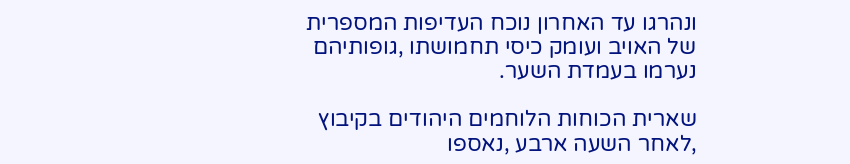ונהרגו עד האחרון נוכח העדיפות המספרית של האויב ועומק כיסי תחמושתו ,גופותיהם נערמו בעמדת השער.

שארית הכוחות הלוחמים היהודים בקיבוץ ,לאחר השעה ארבע ,נאספו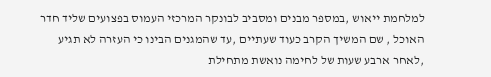למלחמת ייאוש ,במספר מבנים ומסביב לבונקר המרכזי העמוס בפצועים שליד חדר האוכל , שם המשיך הקרב כעוד שעתיים ,עד שהמגנים הבינו כי העזרה לא תגיע ,לאחר ארבע שעות של לחימה נואשת מתחילת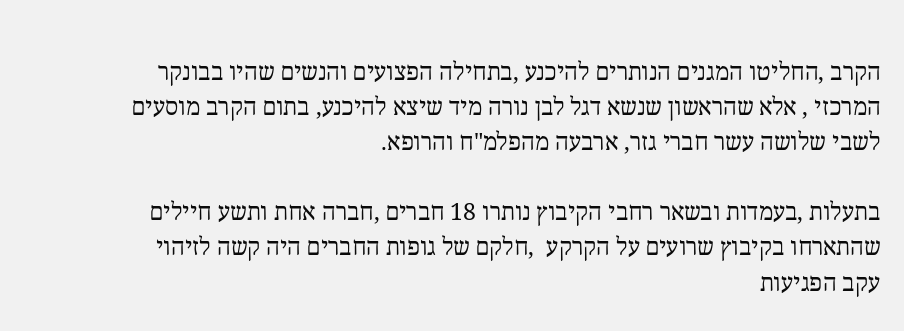הקרב ,החליטו המגנים הנותרים להיכנע ,בתחילה הפצועים והנשים שהיו בבונקר המרכזי , אלא שהראשון שנשא דגל לבן נורה מיד שיצא להיכנע, בתום הקרב מוסעים לשבי שלושה עשר חברי גזר, ארבעה מהפלמ"ח והרופא.

בתעלות ,בעמדות ובשאר רחבי הקיבוץ נותרו 18 חברים ,חברה אחת ותשע חיילים שהתארחו בקיבוץ שרועים על הקרקע  ,חלקם של גופות החברים היה קשה לזיהוי עקב הפגיעות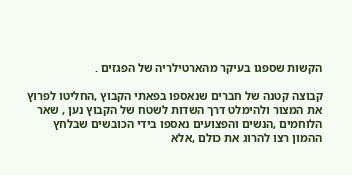הקשות שספגו בעיקר מהארטילריה של הפגזים .

קבוצה קטנה של חברים שנאספו בפאתי הקבוץ ,החליטו לפרוץ את המצור ולהימלט דרך השדות לשטח של הקבוץ נען , שאר הלוחמים ,הנשים והפצועים נאספו בידי הכובשים שבלחץ ההמון רצו להרוג את כולם ,אלא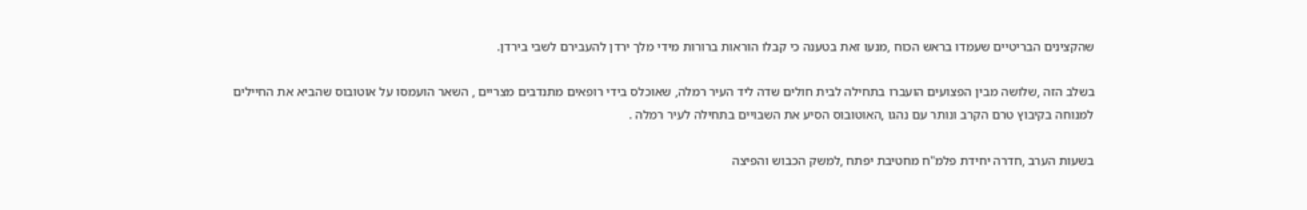שהקצינים הבריטיים שעמדו בראש הכוח ,מנעו זאת בטענה כי קבלו הוראות ברורות מידי מלך ירדן להעבירם לשבי בירדן.

בשלב הזה ,שלושה מבין הפצועים הועברו בתחילה לבית חולים שדה ליד העיר רמלה, שאוכלס בידי רופאים מתנדבים מצריים , השאר הועמסו על אוטובוס שהביא את החיילים למנוחה בקיבוץ טרם הקרב ונותר עם נהגו ,האוטובוס הסיע את השבויים בתחילה לעיר רמלה .

בשעות הערב ,חדרה יחידת פלמ"ח מחטיבת יפתח ,למשק הכבוש והפיצה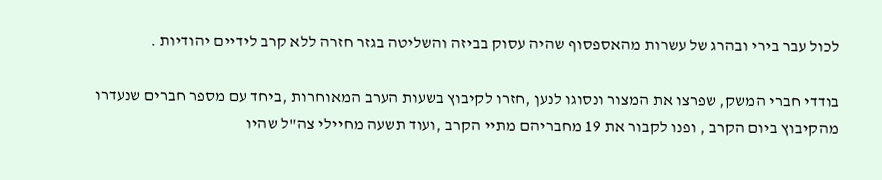לכול עבר בירי ובהרג של עשרות מהאספסוף שהיה עסוק בביזה והשליטה בגזר חזרה ללא קרב לידיים יהודיות .

בודדי חברי המשק, שפרצו את המצור ונסוגו לנען ,חזרו לקיבוץ בשעות הערב המאוחרות ,ביחד עם מספר חברים שנעדרו מהקיבוץ ביום הקרב , ופנו לקבור את 19 מחבריהם מתיי הקרב ,ועוד תשעה מחיילי צה"ל שהיו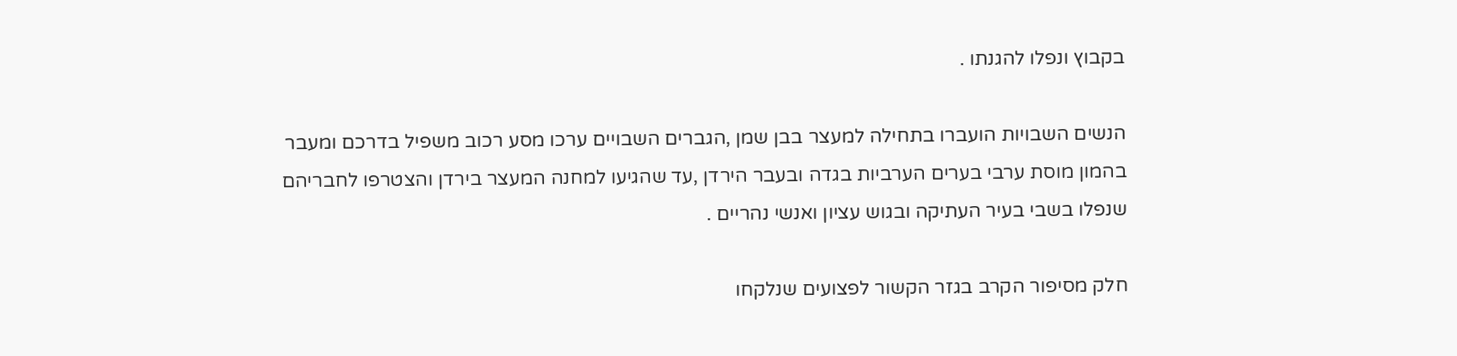בקבוץ ונפלו להגנתו .

הנשים השבויות הועברו בתחילה למעצר בבן שמן ,הגברים השבויים ערכו מסע רכוב משפיל בדרכם ומעבר בהמון מוסת ערבי בערים הערביות בגדה ובעבר הירדן ,עד שהגיעו למחנה המעצר בירדן והצטרפו לחבריהם שנפלו בשבי בעיר העתיקה ובגוש עציון ואנשי נהריים .

חלק מסיפור הקרב בגזר הקשור לפצועים שנלקחו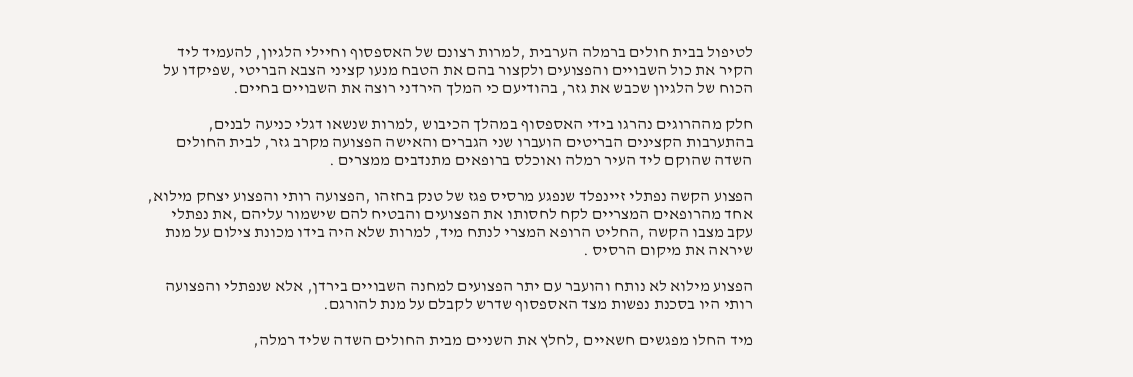לטיפול בבית חולים ברמלה הערבית ,למרות רצונם של האספסוף וחיילי הלגיון, להעמיד ליד הקיר את כול השבויים והפצועים ולקצור בהם את הטבח מנעו קציני הצבא הבריטי ,שפיקדו על הכוח של הלגיון שכבש את גזר, בהודיעם כי המלך הירדני רוצה את השבויים בחיים.

חלק מההרוגים נהרגו בידי האספסוף במהלך הכיבוש ,למרות שנשאו דגלי כניעה לבנים, בהתערבות הקצינים הבריטים הועברו שני הגברים והאישה הפצועה מקרב גזר, לבית החולים השדה שהוקם ליד העיר רמלה ואוכלס ברופאים מתנדבים ממצרים .

הפצוע הקשה נפתלי זיינפלד שנפגע מרסיס פגז של טנק בחזהו ,הפצועה רותי והפצוע יצחק מילוא, אחד מהרופאים המצריים לקח לחסותו את הפצועים והבטיח להם שישמור עליהם ,את נפתלי עקב מצבו הקשה ,החליט הרופא המצרי לנתח מיד, למרות שלא היה בידו מכונת צילום על מנת שיראה את מיקום הרסיס .

הפצוע מילוא לא נותח והועבר עם יתר הפצועים למחנה השבויים בירדן, אלא שנפתלי והפצועה רותי היו בסכנת נפשות מצד האספסוף שדרש לקבלם על מנת להורגם.

מיד החלו מפגשים חשאיים ,לחלץ את השניים מבית החולים השדה שליד רמלה,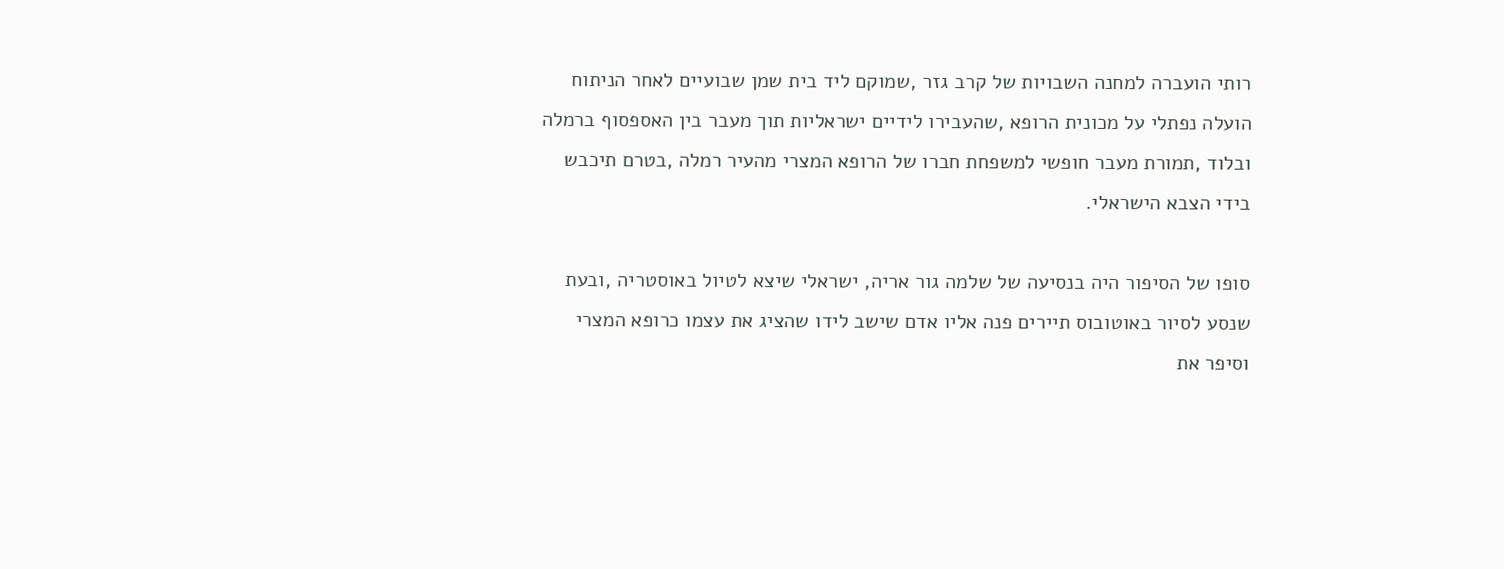רותי הועברה למחנה השבויות של קרב גזר ,שמוקם ליד בית שמן שבועיים לאחר הניתוח הועלה נפתלי על מכונית הרופא ,שהעבירו לידיים ישראליות תוך מעבר בין האספסוף ברמלה ובלוד ,תמורת מעבר חופשי למשפחת חברו של הרופא המצרי מהעיר רמלה ,בטרם תיכבש בידי הצבא הישראלי.

סופו של הסיפור היה בנסיעה של שלמה גור אריה, ישראלי שיצא לטיול באוסטריה ,ובעת שנסע לסיור באוטובוס תיירים פנה אליו אדם שישב לידו שהציג את עצמו כרופא המצרי וסיפר את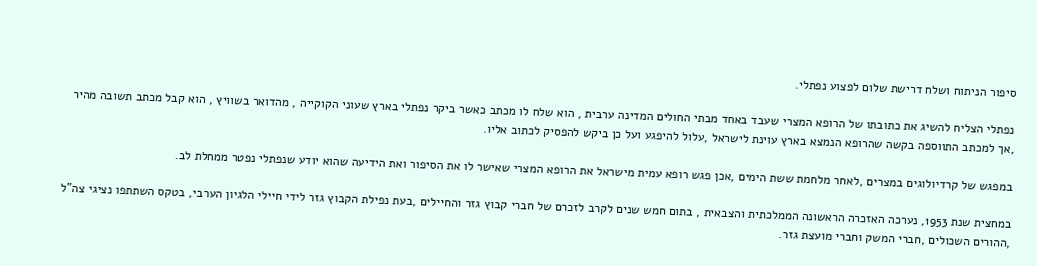סיפור הניתוח ושלח דרישת שלום לפצוע נפתלי.

נפתלי הצליח להשיג את כתובתו של הרופא המצרי שעבד באחד מבתי החולים המדינה ערבית , הוא שלח לו מכתב כאשר ביקר נפתלי בארץ שעוני הקוקייה , מהדואר בשוויץ , הוא קבל מכתב תשובה מהיר ,אך למכתב התווספה בקשה שהרופא הנמצא בארץ עוינת לישראל ,עלול להיפגע ועל כן ביקש להפסיק לכתוב אליו.

במפגש של קרדיולוגים במצרים ,לאחר מלחמת ששת הימים ,אכן פגש רופא עמית מישראל את הרופא המצרי שאישר לו את הסיפור ואת הידיעה שהוא יודע שנפתלי נפטר ממחלת לב.

במחצית שנת 1953, נערכה האזכרה הראשונה הממלכתית והצבאית , בתום חמש שנים לקרב לזכרם של חברי קבוץ גזר והחיילים ,בעת נפילת הקבוץ גזר לידי חיילי הלגיון הערבי, בטקס השתתפו נציגי צה"ל ,ההורים השכולים ,חברי המשק וחברי מועצת גזר.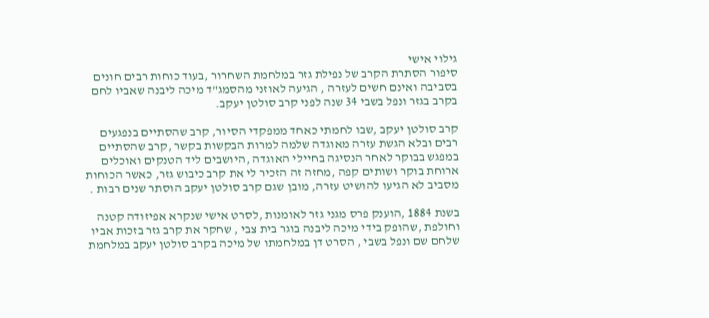גילוי אישי
סיפור הסתרת הקרב של נפילת גזר במלחמת השחרור ,בעוד כוחות רבים חונים בסביבה ואינם חשים לעזרה , הגיעה לאוזני מהסמג"ד מיכה ליבנה שאביו לחם בקרב בגזר ונפל בשבי 34 שנה לפני קרב סולטן יעקב.

קרב סולטן יעקב ,שבו לחמתי כאחד ממפקדי הסיור, קרב שהסתיים בנפגעים רבים ובלא הגשת עזרה מאוגדה שלמה למרות הבקשות בקשר ,קרב שהסתיים במפגש בבוקר לאחר הנסיגה בחיילי האוגדה ,היושבים ליד הטנקים ואוכלים ארוחת בוקר ושותים קפה ,מחזה זה הזכיר לי את קרב כיבוש גזר, כאשר הכוחות מסביב לא הגיעו להושיט עזרה, מובן שגם קרב סולטן יעקב הוסתר שנים רבות .

בשנת 1884 ,הוענק פרס מגני גזר לאומנות ,לסרט אישי שנקרא אפיזודה קטנה וחולפת ,שהופק בידי מיכה ליבנה בוגר בית צבי , שחקר את קרב גזר בזכות אביו שלחם שם ונפל בשבי , הסרט דן במלחמתו של מיכה בקרב סולטן יעקב במלחמת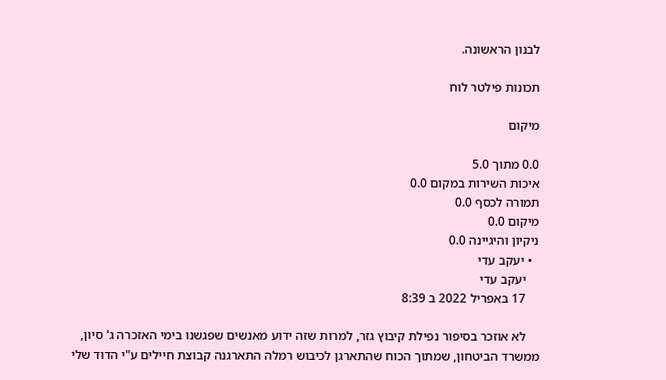לבנון הראשונה.

תכונות פילטר לוח

מיקום

0.0 מתוך 5.0
איכות השירות במקום 0.0
תמורה לכסף 0.0
מיקום 0.0
ניקיון והיגיינה 0.0
  • יעקב עדי
    יעקב עדי
    17 באפריל 2022 ב 8:39

    לא אוזכר בסיפור נפילת קיבוץ גזר, למרות שזה ידוע מאנשים שפגשנו בימי האזכרה ג' סיון, ממשרד הביטחון, שמתוך הכוח שהתארגן לכיבוש רמלה התארגנה קבוצת חיילים ע"י הדוד שלי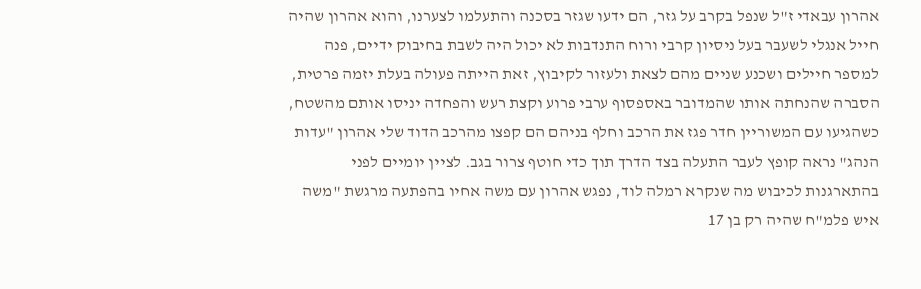אהרון עבאדי ז"ל שנפל בקרב על גזר, הם ידעו שגזר בסכנה והתעלמו לצערנו, והוא אהרון שהיה חייל אנגלי לשעבר בעל ניסיון קרבי ורוח התנדבות לא יכול היה לשבת בחיבוק ידיים, פנה למספר חיילים ושכנע שניים מהם לצאת ולעזור לקיבוץ, זאת הייתה פעולה בעלת יזמה פרטית, הסברה שהנחתה אותו שהמדובר באספסוף ערבי פרוע וקצת רעש והפחדה יניסו אותם מהשטח, כשהגיעו עם המשוריין חדר פגז את הרכב וחלף בניהם הם קפצו מהרכב הדוד שלי אהרון "עדות הנהג" נראה קופץ לעבר התעלה בצד הדרך תוך כדי חוטף צרור בגב. לציין יומיים לפני בהתארגנות לכיבוש מה שנקרא רמלה לוד, נפגש אהרון עם משה אחיו בהפתעה מרגשת "משה איש פלמ"ח שהיה רק בן 17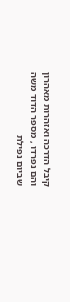קיבל הדרכה ואזהרות מאהרון והם נפרדו , מספר הדוד משה שביום נפילת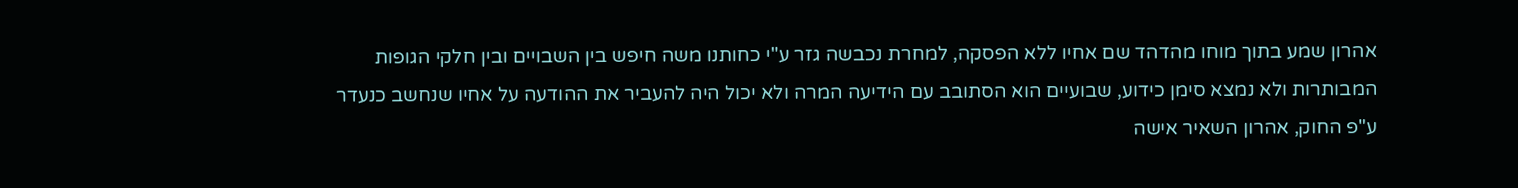אהרון שמע בתוך מוחו מהדהד שם אחיו ללא הפסקה, למחרת נכבשה גזר ע"י כחותנו משה חיפש בין השבויים ובין חלקי הגופות המבותרות ולא נמצא סימן כידוע, שבועיים הוא הסתובב עם הידיעה המרה ולא יכול היה להעביר את ההודעה על אחיו שנחשב כנעדר ע"פ החוק, אהרון השאיר אישה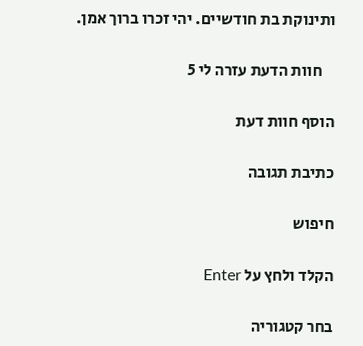ותינוקת בת חודשיים. יהי זכרו ברוך אמן.

    חוות הדעת עזרה לי 5

הוסף חוות דעת

כתיבת תגובה

חיפוש

הקלד ולחץ על Enter

בחר קטגוריה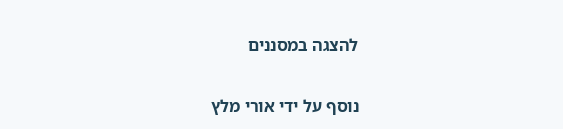להצגה במסננים

נוסף על ידי אורי מלץ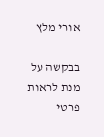אורי מלץ

בבקשה על מנת לראות פרטי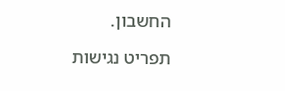החשבון.

תפריט נגישות